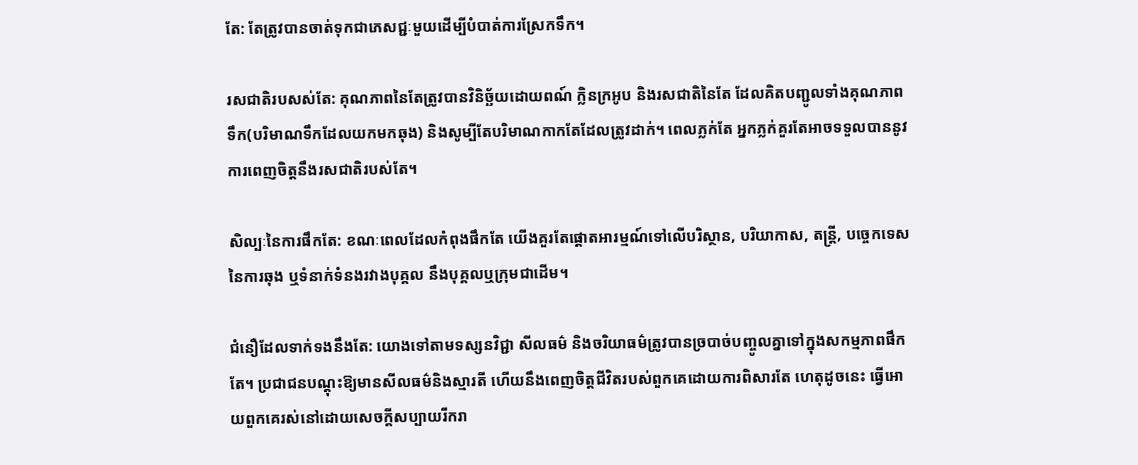តែ: តែត្រូវបានចាត់ទុកជាភេសជ្ជៈមួយដើម្បីបំបាត់ការស្រែកទឹក។

រសជាតិរបសស់តែ: គុណភាពនៃតែត្រូវបានវិនិច្ឆ័យដោយពណ៍ ក្លិនក្រអូប និងរសជាតិនៃតែ ដែលគិតបញ្ជូលទាំងគុណភាពទឹក(បរិមាណទឹកដែលយកមកឆុង) និងសូម្បីតែបរិមាណកាកតែដែលត្រូវដាក់។ ពេលភ្លក់តែ អ្នកភ្លក់គួរតែអាចទទួលបាននូវការពេញចិត្តនឹងរសជាតិរបស់តែ។

សិល្បៈនៃការផឹកតែ: ខណៈពេលដែលកំពុងផឹកតែ យើងគួរតែផ្ដោតអារម្មណ៍ទៅលើបរិស្ថាន, បរិយាកាស, តន្ត្រី, បច្ចេកទេសនៃការឆុង ឬទំនាក់ទំនងរវាងបុគ្គល នឹងបុគ្គលឬក្រុមជាដើម។

ជំនឿដែលទាក់ទងនឹងតែ: យោងទៅតាមទស្សនវិជ្ជា សីលធម៌ និងចរិយាធម៌ត្រូវបានច្របាច់បញ្ចូលគ្នាទៅក្នុងសកម្មភាពផឹកតែ។ ប្រជាជនបណ្ដុះឱ្យមានសីលធម៌និងស្មារតី ហើយនឹងពេញចិត្តជីវិតរបស់ពួកគេដោយការពិសារតែ ហេតុដូចនេះ ធ្វើអោយពួកគេរស់នៅដោយសេចក្ដីសប្បាយរីករា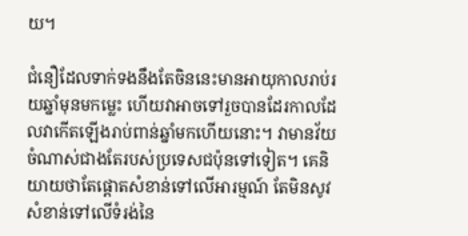យ។

ជំនឿដែលទាក់ទងនឹងតែចិននេះមានអាយុកាលរាប់រយឆ្នាំមុនមកម្លេះ ហើយវាអាចទៅរួចបានដែរកាលដែលវាកើតឡើងរាប់ពាន់ឆ្នាំមកហើយនោះ។ វាមានវ័យចំណាស់ជាងតែរបស់ប្រទេសជប៉ុនទៅទៀត។ គេនិយាយថាតែផ្ដោតសំខាន់ទៅលើអារម្មណ៍ តែមិនសូវសំខាន់ទៅលើទំរង់នៃ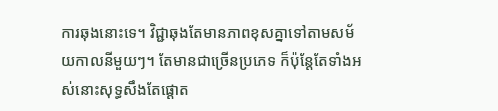ការឆុងនោះទេ។ វិជ្ជាឆុងតែមានភាពខុសគ្នាទៅតាមសម័យកាលនីមួយៗ។ តែមានជាច្រើនប្រភេទ ក៏ប៉ុន្តែតែទាំងអស់នោះសុទ្ធសឹងតែផ្ដោត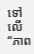ទៅលើ “ភាព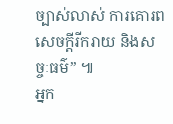ច្បាស់លាស់ ការគោរព សេចក្ដីរីករាយ និងសច្ចៈធម៌” ៕
អ្នក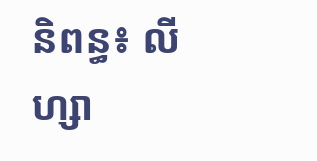និពន្ធ៖ លីហ្សា